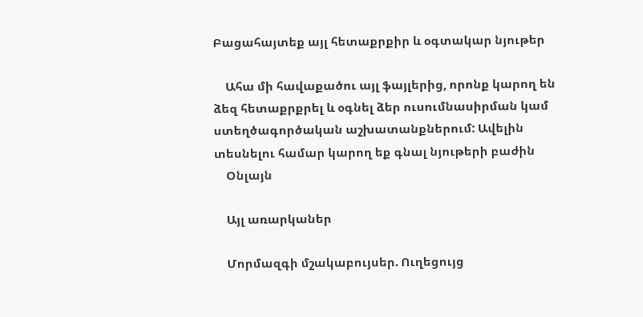Բացահայտեք այլ հետաքրքիր և օգտակար նյութեր

    Ահա մի հավաքածու այլ ֆայլերից, որոնք կարող են ձեզ հետաքրքրել և օգնել ձեր ուսումնասիրման կամ ստեղծագործական աշխատանքներում: Ավելին տեսնելու համար կարող եք գնալ նյութերի բաժին
    Օնլայն

    Այլ առարկաներ

    Մորմազգի մշակաբույսեր. Ուղեցույց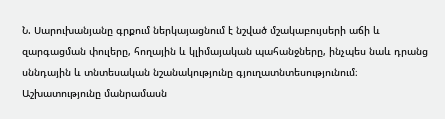Ն. Սարուխանյանը գրքում ներկայացնում է նշված մշակաբույսերի աճի և զարգացման փուլերը, հողային և կլիմայական պահանջները, ինչպես նաև դրանց սննդային և տնտեսական նշանակությունը գյուղատնտեսությունում։ Աշխատությունը մանրամասն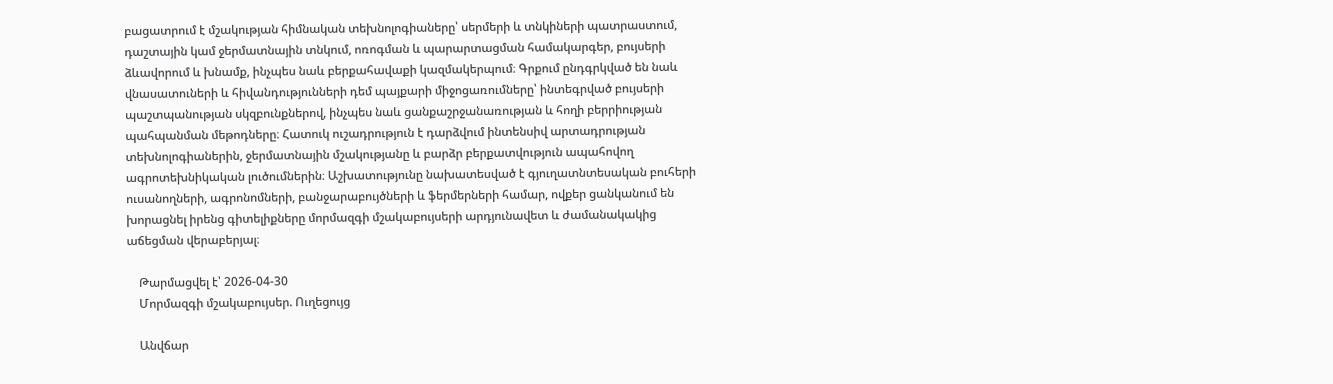բացատրում է մշակության հիմնական տեխնոլոգիաները՝ սերմերի և տնկիների պատրաստում, դաշտային կամ ջերմատնային տնկում, ոռոգման և պարարտացման համակարգեր, բույսերի ձևավորում և խնամք, ինչպես նաև բերքահավաքի կազմակերպում։ Գրքում ընդգրկված են նաև վնասատուների և հիվանդությունների դեմ պայքարի միջոցառումները՝ ինտեգրված բույսերի պաշտպանության սկզբունքներով, ինչպես նաև ցանքաշրջանառության և հողի բերրիության պահպանման մեթոդները։ Հատուկ ուշադրություն է դարձվում ինտենսիվ արտադրության տեխնոլոգիաներին, ջերմատնային մշակությանը և բարձր բերքատվություն ապահովող ագրոտեխնիկական լուծումներին։ Աշխատությունը նախատեսված է գյուղատնտեսական բուհերի ուսանողների, ագրոնոմների, բանջարաբույծների և ֆերմերների համար, ովքեր ցանկանում են խորացնել իրենց գիտելիքները մորմազգի մշակաբույսերի արդյունավետ և ժամանակակից աճեցման վերաբերյալ։

    Թարմացվել է՝ 2026-04-30
    Մորմազգի մշակաբույսեր. Ուղեցույց

    Անվճար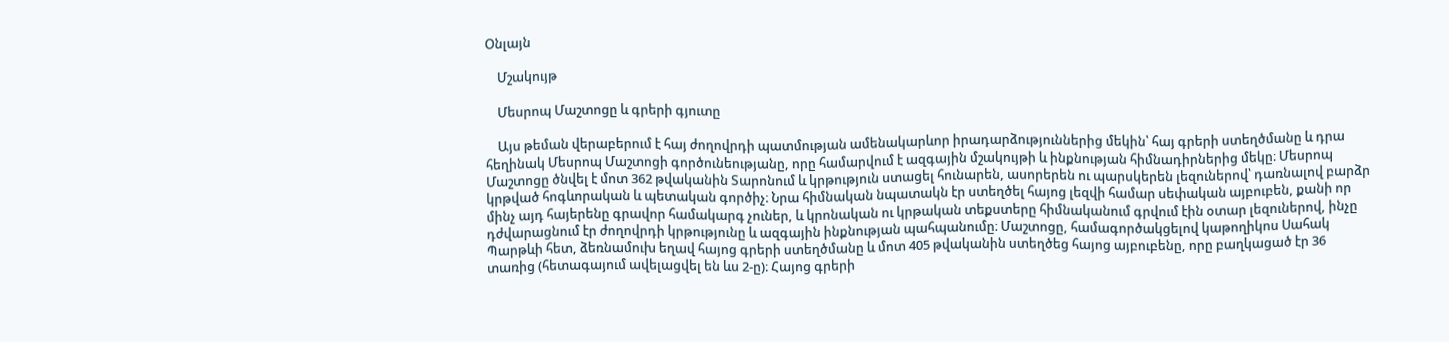Օնլայն

    Մշակույթ

    Մեսրոպ Մաշտոցը և գրերի գյուտը

    Այս թեման վերաբերում է հայ ժողովրդի պատմության ամենակարևոր իրադարձություններից մեկին՝ հայ գրերի ստեղծմանը և դրա հեղինակ Մեսրոպ Մաշտոցի գործունեությանը, որը համարվում է ազգային մշակույթի և ինքնության հիմնադիրներից մեկը։ Մեսրոպ Մաշտոցը ծնվել է մոտ 362 թվականին Տարոնում և կրթություն ստացել հունարեն, ասորերեն ու պարսկերեն լեզուներով՝ դառնալով բարձր կրթված հոգևորական և պետական գործիչ։ Նրա հիմնական նպատակն էր ստեղծել հայոց լեզվի համար սեփական այբուբեն, քանի որ մինչ այդ հայերենը գրավոր համակարգ չուներ, և կրոնական ու կրթական տեքստերը հիմնականում գրվում էին օտար լեզուներով, ինչը դժվարացնում էր ժողովրդի կրթությունը և ազգային ինքնության պահպանումը։ Մաշտոցը, համագործակցելով կաթողիկոս Սահակ Պարթևի հետ, ձեռնամուխ եղավ հայոց գրերի ստեղծմանը և մոտ 405 թվականին ստեղծեց հայոց այբուբենը, որը բաղկացած էր 36 տառից (հետագայում ավելացվել են ևս 2-ը)։ Հայոց գրերի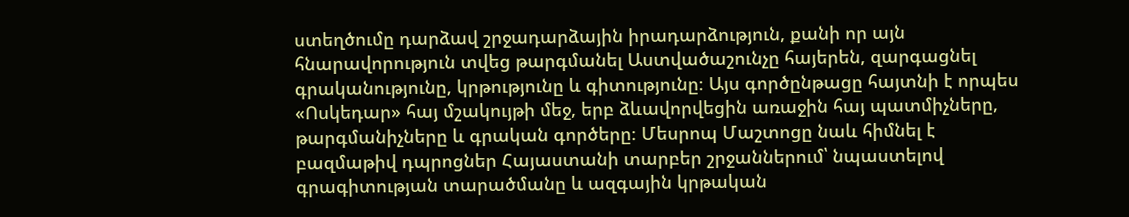ստեղծումը դարձավ շրջադարձային իրադարձություն, քանի որ այն հնարավորություն տվեց թարգմանել Աստվածաշունչը հայերեն, զարգացնել գրականությունը, կրթությունը և գիտությունը։ Այս գործընթացը հայտնի է որպես «Ոսկեդար» հայ մշակույթի մեջ, երբ ձևավորվեցին առաջին հայ պատմիչները, թարգմանիչները և գրական գործերը։ Մեսրոպ Մաշտոցը նաև հիմնել է բազմաթիվ դպրոցներ Հայաստանի տարբեր շրջաններում՝ նպաստելով գրագիտության տարածմանը և ազգային կրթական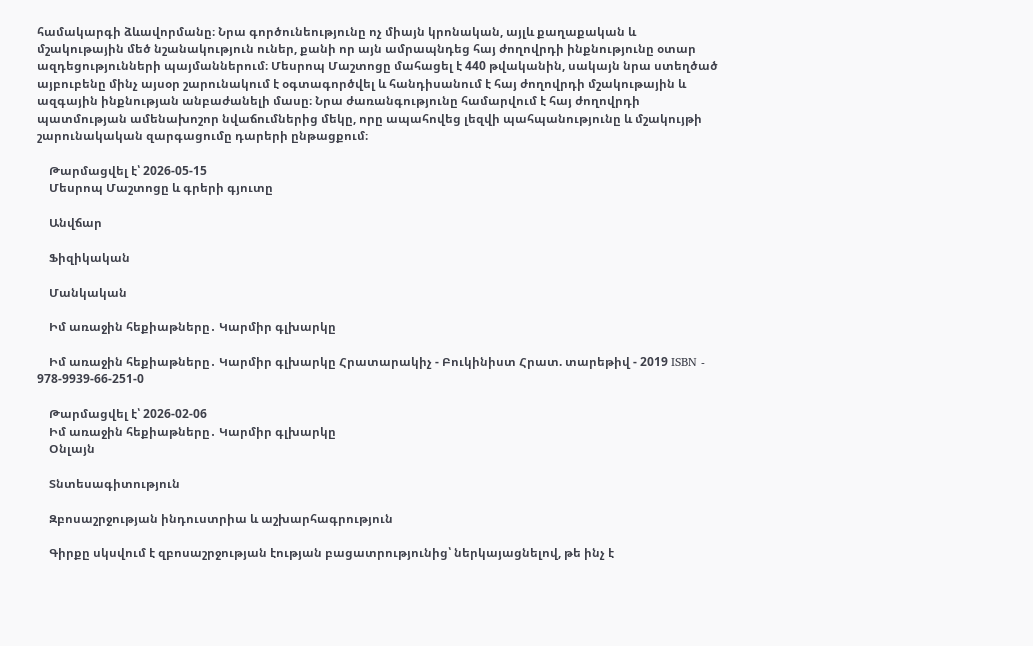համակարգի ձևավորմանը։ Նրա գործունեությունը ոչ միայն կրոնական, այլև քաղաքական և մշակութային մեծ նշանակություն ուներ, քանի որ այն ամրապնդեց հայ ժողովրդի ինքնությունը օտար ազդեցությունների պայմաններում։ Մեսրոպ Մաշտոցը մահացել է 440 թվականին, սակայն նրա ստեղծած այբուբենը մինչ այսօր շարունակում է օգտագործվել և հանդիսանում է հայ ժողովրդի մշակութային և ազգային ինքնության անբաժանելի մասը։ Նրա ժառանգությունը համարվում է հայ ժողովրդի պատմության ամենախոշոր նվաճումներից մեկը, որը ապահովեց լեզվի պահպանությունը և մշակույթի շարունակական զարգացումը դարերի ընթացքում։

    Թարմացվել է՝ 2026-05-15
    Մեսրոպ Մաշտոցը և գրերի գյուտը

    Անվճար

    Ֆիզիկական

    Մանկական

    Իմ առաջին հեքիաթները․ Կարմիր գլխարկը

    Իմ առաջին հեքիաթները․ Կարմիր գլխարկը Հրատարակիչ - Բուկինիստ Հրատ. տարեթիվ - 2019 ISBN - 978-9939-66-251-0

    Թարմացվել է՝ 2026-02-06
    Իմ առաջին հեքիաթները․ Կարմիր գլխարկը
    Օնլայն

    Տնտեսագիտություն

    Զբոսաշրջության ինդուստրիա և աշխարհագրություն

    Գիրքը սկսվում է զբոսաշրջության էության բացատրությունից՝ ներկայացնելով, թե ինչ է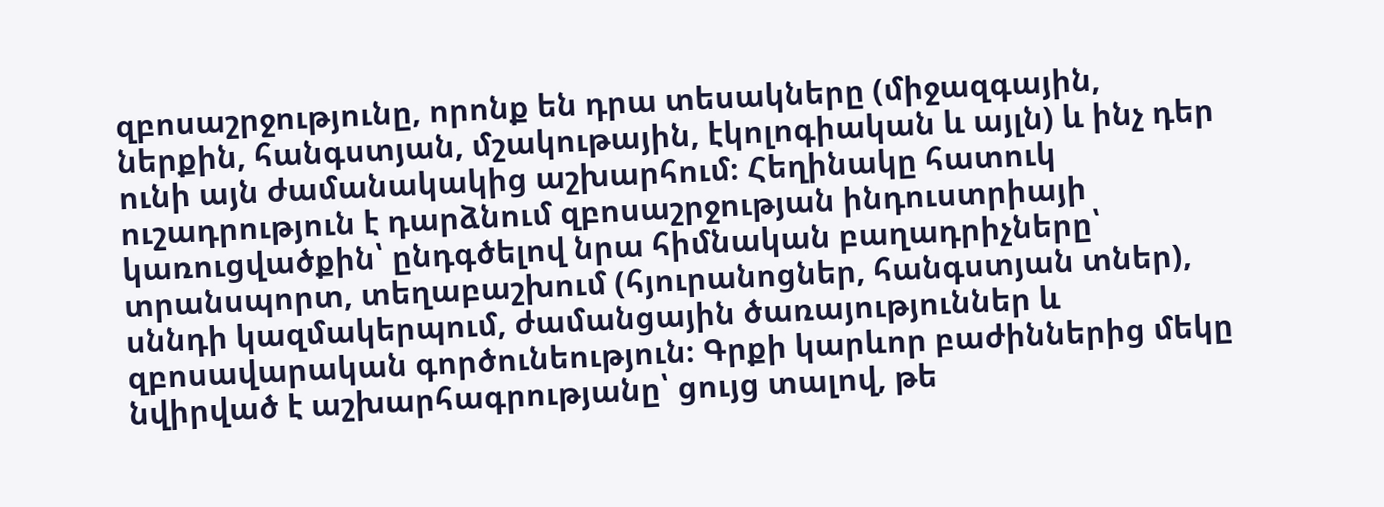զբոսաշրջությունը, որոնք են դրա տեսակները (միջազգային, ներքին, հանգստյան, մշակութային, էկոլոգիական և այլն) և ինչ դեր ունի այն ժամանակակից աշխարհում։ Հեղինակը հատուկ ուշադրություն է դարձնում զբոսաշրջության ինդուստրիայի կառուցվածքին՝ ընդգծելով նրա հիմնական բաղադրիչները՝ տրանսպորտ, տեղաբաշխում (հյուրանոցներ, հանգստյան տներ), սննդի կազմակերպում, ժամանցային ծառայություններ և զբոսավարական գործունեություն։ Գրքի կարևոր բաժիններից մեկը նվիրված է աշխարհագրությանը՝ ցույց տալով, թե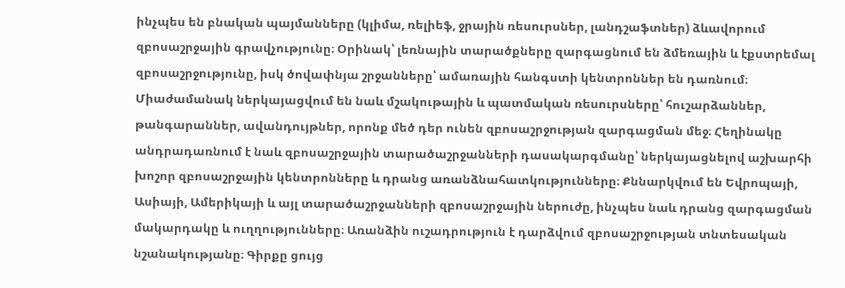ինչպես են բնական պայմանները (կլիմա, ռելիեֆ, ջրային ռեսուրսներ, լանդշաֆտներ) ձևավորում զբոսաշրջային գրավչությունը։ Օրինակ՝ լեռնային տարածքները զարգացնում են ձմեռային և էքստրեմալ զբոսաշրջությունը, իսկ ծովափնյա շրջանները՝ ամառային հանգստի կենտրոններ են դառնում։ Միաժամանակ ներկայացվում են նաև մշակութային և պատմական ռեսուրսները՝ հուշարձաններ, թանգարաններ, ավանդույթներ, որոնք մեծ դեր ունեն զբոսաշրջության զարգացման մեջ։ Հեղինակը անդրադառնում է նաև զբոսաշրջային տարածաշրջանների դասակարգմանը՝ ներկայացնելով աշխարհի խոշոր զբոսաշրջային կենտրոնները և դրանց առանձնահատկությունները։ Քննարկվում են Եվրոպայի, Ասիայի, Ամերիկայի և այլ տարածաշրջանների զբոսաշրջային ներուժը, ինչպես նաև դրանց զարգացման մակարդակը և ուղղությունները։ Առանձին ուշադրություն է դարձվում զբոսաշրջության տնտեսական նշանակությանը։ Գիրքը ցույց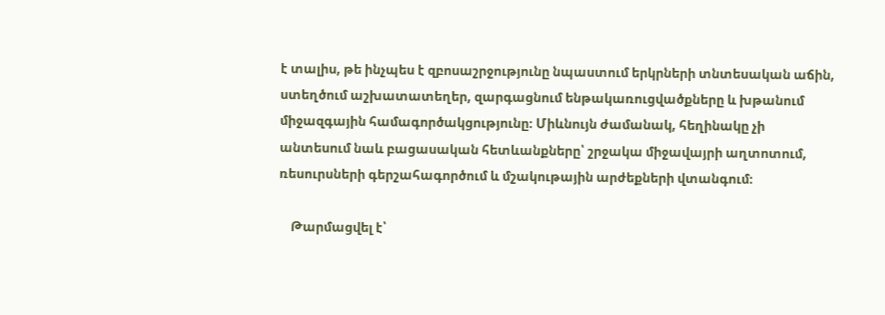է տալիս, թե ինչպես է զբոսաշրջությունը նպաստում երկրների տնտեսական աճին, ստեղծում աշխատատեղեր, զարգացնում ենթակառուցվածքները և խթանում միջազգային համագործակցությունը։ Միևնույն ժամանակ, հեղինակը չի անտեսում նաև բացասական հետևանքները՝ շրջակա միջավայրի աղտոտում, ռեսուրսների գերշահագործում և մշակութային արժեքների վտանգում։

    Թարմացվել է՝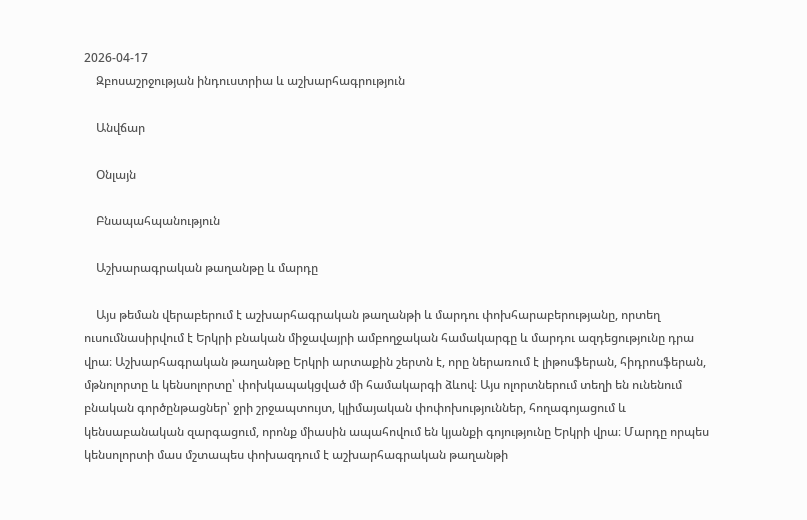2026-04-17
    Զբոսաշրջության ինդուստրիա և աշխարհագրություն

    Անվճար

    Օնլայն

    Բնապահպանություն

    Աշխարագրական թաղանթը և մարդը

    Այս թեման վերաբերում է աշխարհագրական թաղանթի և մարդու փոխհարաբերությանը, որտեղ ուսումնասիրվում է Երկրի բնական միջավայրի ամբողջական համակարգը և մարդու ազդեցությունը դրա վրա։ Աշխարհագրական թաղանթը Երկրի արտաքին շերտն է, որը ներառում է լիթոսֆերան, հիդրոսֆերան, մթնոլորտը և կենսոլորտը՝ փոխկապակցված մի համակարգի ձևով։ Այս ոլորտներում տեղի են ունենում բնական գործընթացներ՝ ջրի շրջապտույտ, կլիմայական փոփոխություններ, հողագոյացում և կենսաբանական զարգացում, որոնք միասին ապահովում են կյանքի գոյությունը Երկրի վրա։ Մարդը որպես կենսոլորտի մաս մշտապես փոխազդում է աշխարհագրական թաղանթի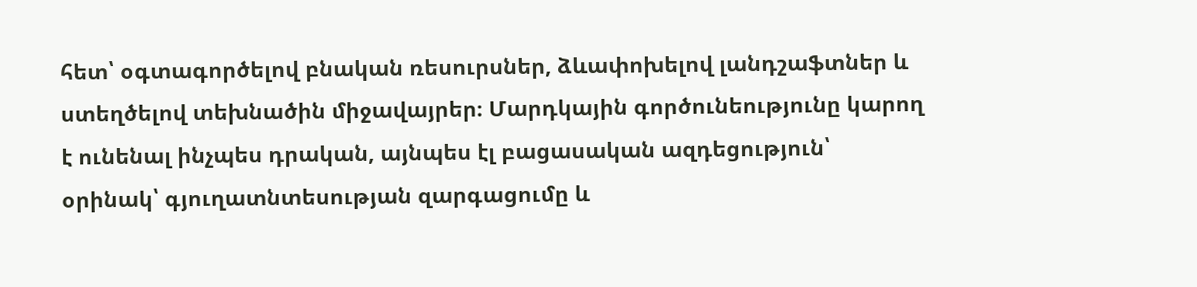հետ՝ օգտագործելով բնական ռեսուրսներ, ձևափոխելով լանդշաֆտներ և ստեղծելով տեխնածին միջավայրեր։ Մարդկային գործունեությունը կարող է ունենալ ինչպես դրական, այնպես էլ բացասական ազդեցություն՝ օրինակ՝ գյուղատնտեսության զարգացումը և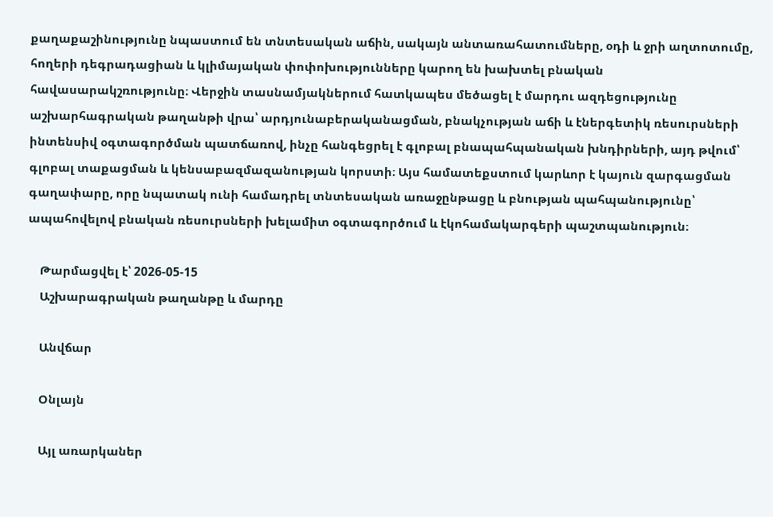քաղաքաշինությունը նպաստում են տնտեսական աճին, սակայն անտառահատումները, օդի և ջրի աղտոտումը, հողերի դեգրադացիան և կլիմայական փոփոխությունները կարող են խախտել բնական հավասարակշռությունը։ Վերջին տասնամյակներում հատկապես մեծացել է մարդու ազդեցությունը աշխարհագրական թաղանթի վրա՝ արդյունաբերականացման, բնակչության աճի և էներգետիկ ռեսուրսների ինտենսիվ օգտագործման պատճառով, ինչը հանգեցրել է գլոբալ բնապահպանական խնդիրների, այդ թվում՝ գլոբալ տաքացման և կենսաբազմազանության կորստի։ Այս համատեքստում կարևոր է կայուն զարգացման գաղափարը, որը նպատակ ունի համադրել տնտեսական առաջընթացը և բնության պահպանությունը՝ ապահովելով բնական ռեսուրսների խելամիտ օգտագործում և էկոհամակարգերի պաշտպանություն։

    Թարմացվել է՝ 2026-05-15
    Աշխարագրական թաղանթը և մարդը

    Անվճար

    Օնլայն

    Այլ առարկաներ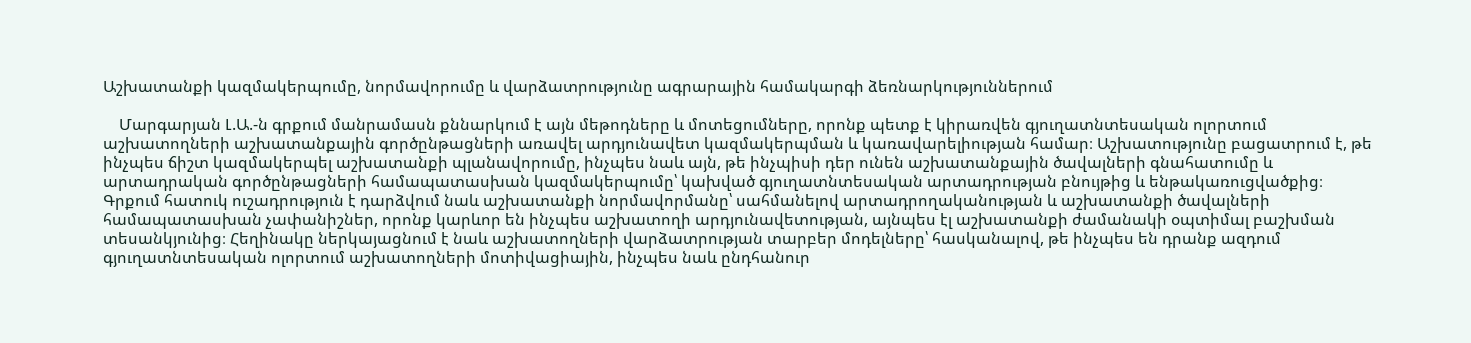Աշխատանքի կազմակերպումը, նորմավորումը և վարձատրությունը ագրարային համակարգի ձեռնարկություններում

    Մարգարյան Լ.Ա.-ն գրքում մանրամասն քննարկում է այն մեթոդները և մոտեցումները, որոնք պետք է կիրառվեն գյուղատնտեսական ոլորտում աշխատողների աշխատանքային գործընթացների առավել արդյունավետ կազմակերպման և կառավարելիության համար։ Աշխատությունը բացատրում է, թե ինչպես ճիշտ կազմակերպել աշխատանքի պլանավորումը, ինչպես նաև այն, թե ինչպիսի դեր ունեն աշխատանքային ծավալների գնահատումը և արտադրական գործընթացների համապատասխան կազմակերպումը՝ կախված գյուղատնտեսական արտադրության բնույթից և ենթակառուցվածքից։ Գրքում հատուկ ուշադրություն է դարձվում նաև աշխատանքի նորմավորմանը՝ սահմանելով արտադրողականության և աշխատանքի ծավալների համապատասխան չափանիշներ, որոնք կարևոր են ինչպես աշխատողի արդյունավետության, այնպես էլ աշխատանքի ժամանակի օպտիմալ բաշխման տեսանկյունից։ Հեղինակը ներկայացնում է նաև աշխատողների վարձատրության տարբեր մոդելները՝ հասկանալով, թե ինչպես են դրանք ազդում գյուղատնտեսական ոլորտում աշխատողների մոտիվացիային, ինչպես նաև ընդհանուր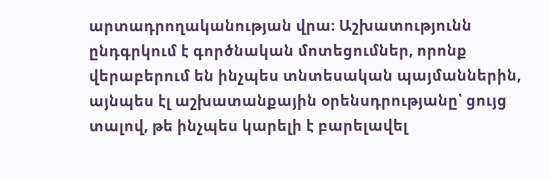արտադրողականության վրա։ Աշխատությունն ընդգրկում է գործնական մոտեցումներ, որոնք վերաբերում են ինչպես տնտեսական պայմաններին, այնպես էլ աշխատանքային օրենսդրությանը՝ ցույց տալով, թե ինչպես կարելի է բարելավել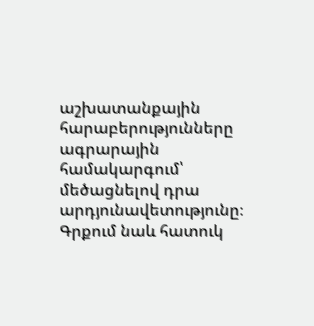աշխատանքային հարաբերությունները ագրարային համակարգում՝ մեծացնելով դրա արդյունավետությունը։ Գրքում նաև հատուկ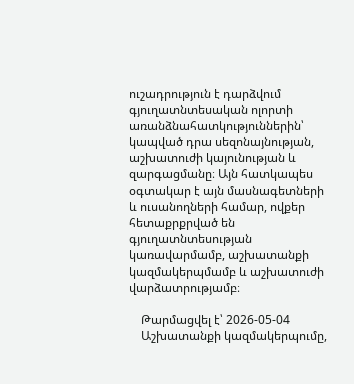ուշադրություն է դարձվում գյուղատնտեսական ոլորտի առանձնահատկություններին՝ կապված դրա սեզոնայնության, աշխատուժի կայունության և զարգացմանը։ Այն հատկապես օգտակար է այն մասնագետների և ուսանողների համար, ովքեր հետաքրքրված են գյուղատնտեսության կառավարմամբ, աշխատանքի կազմակերպմամբ և աշխատուժի վարձատրությամբ։

    Թարմացվել է՝ 2026-05-04
    Աշխատանքի կազմակերպումը,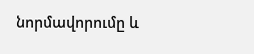նորմավորումը և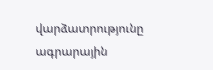վարձատրությունը ագրարային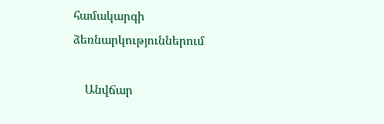համակարգի ձեռնարկություններում

    Անվճար